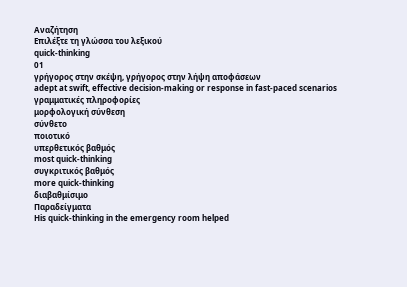Αναζήτηση
Επιλέξτε τη γλώσσα του λεξικού
quick-thinking
01
γρήγορος στην σκέψη, γρήγορος στην λήψη αποφάσεων
adept at swift, effective decision-making or response in fast-paced scenarios
γραμματικές πληροφορίες
μορφολογική σύνθεση
σύνθετο
ποιοτικό
υπερθετικός βαθμός
most quick-thinking
συγκριτικός βαθμός
more quick-thinking
διαβαθμίσιμο
Παραδείγματα
His quick-thinking in the emergency room helped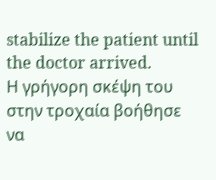stabilize the patient until the doctor arrived.
Η γρήγορη σκέψη του στην τροχαία βοήθησε να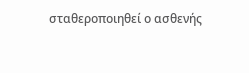σταθεροποιηθεί ο ασθενής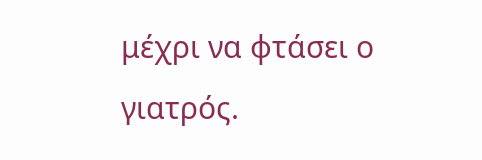μέχρι να φτάσει ο γιατρός.